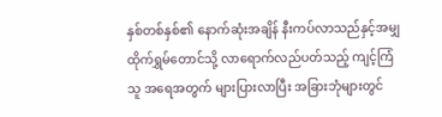နှစ်တစ်နှစ်၏ နောက်ဆုံးအချိန် နီးကပ်လာသည်နှင့်အမျှ ထိုက်ရွှမ်တောင်သို့ လာရောက်လည်ပတ်သည့် ကျင့်ကြံသူ အရေအတွက် များပြားလာပြီး အခြားဘုံများတွင်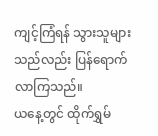ကျင့်ကြံရန် သွားသူများသည်လည်း ပြန်ရောက် လာကြသည်။
ယနေ့တွင် ထိုက်ရွှမ်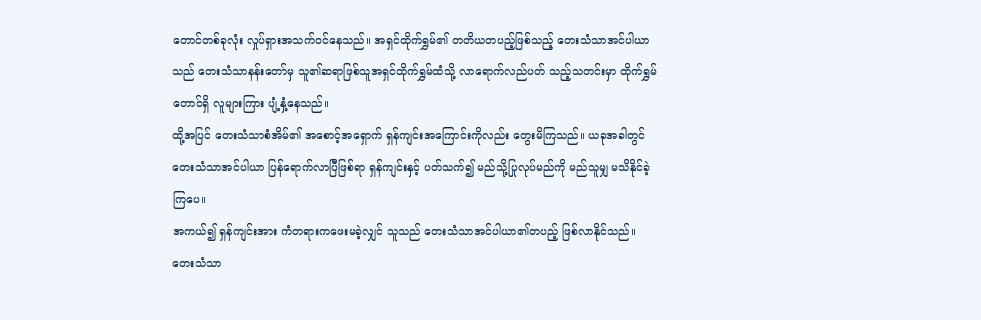တောင်တစ်ခုလုံး လှုပ်ရှားအသက်ဝင်နေသည်။ အရှင်ထိုက်ရွှမ်၏ တတိယတပည့်ဖြစ်သည့် တေးသံသာအင်ပါယာသည် တေးသံသာနန်းတော်မှ သူ၏ဆရာဖြစ်သူအရှင်ထိုက်ရွှမ်ထံသို့ လာရောက်လည်ပတ် သည့်သတင်းမှာ ထိုက်ရွှမ်တောင်ရှိ လူများကြား ပျံ့နှံ့နေသည်။
ထို့အပြင် တေးသံသာစံအိမ်၏ အစောင့်အရှောက် ရှန်ကျင်းအကြောင်းကိုလည်း တွေးမိကြသည်။ ယခုအခါတွင် တေးသံသာအင်ပါယာ ပြန်ရောက်လာပြီဖြစ်ရာ ရှန်ကျင်းနှင့် ပတ်သက်၍ မည်သို့ပြုလုပ်မည်ကို မည်သူမျှ မသိနိုင်ခဲ့ကြပေ။
အကယ်၍ ရှန်ကျင်းအား ကံတရားကဖေးမခဲ့လျှင် သူသည် တေးသံသာအင်ပါယာ၏တပည့် ဖြစ်လာနိုင်သည်။
တေးသံသာ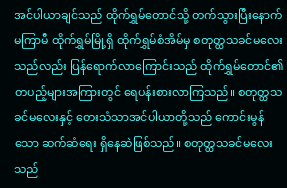အင်ပါယာချင်သည် ထိုက်ရွှမ်တောင်သို့ တက်သွားပြီးနောက်မကြာမီ ထိုက်ရွှမ်မြို့ရှိ ထိုက်ရွှမ်စံအိမ်မှ စတုတ္ထသခင်မလေးသည်လည်း ပြန်ရောက်လာကြောင်းသည် ထိုက်ရွှမ်တောင်၏ တပည့်များအကြားတွင် ရေပန်းစားလာကြသည်။ စတုတ္ထသခင်မလေးနှင့် တေးသံသာအင်ပါယာတို့သည် ကောင်းမွန်သော ဆက်ဆံရေး ရှိနေဆဲဖြစ်သည်။ စတုတ္ထသခင်မလေးသည်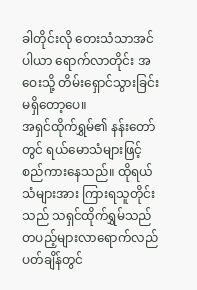ခါတိုင်းလို တေးသံသာအင်ပါယာ ရောက်လာတိုင်း အဝေးသို့ တိမ်းရှောင်သွားခြင်း မရှိတော့ပေ။
အရှင်ထိုက်ရွှမ်၏ နန်းတော်တွင် ရယ်မောသံများဖြင့် စည်ကားနေသည်။ ထိုရယ်သံများအား ကြားရသူတိုင်းသည် သရှင်ထိုက်ရွှမ်သည် တပည့်များလာရောက်လည်ပတ်ချိန်တွင်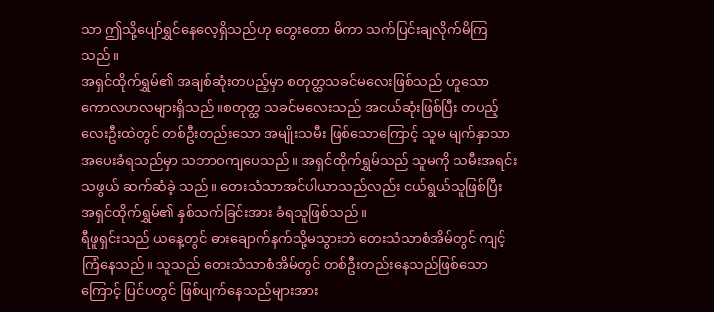သာ ဤသို့ပျော်ရွှင်နေလေ့ရှိသည်ဟု တွေးတော မိကာ သက်ပြင်းချလိုက်မိကြသည်။
အရှင်ထိုက်ရွှမ်၏ အချစ်ဆုံးတပည့်မှာ စတုတ္ထသခင်မလေးဖြစ်သည် ဟူသောကောလဟလများရှိသည်။စတုတ္ထ သခင်မလေးသည် အငယ်ဆုံးဖြစ်ပြီး တပည့်လေးဦးထဲတွင် တစ်ဦးတည်းသော အမျိုးသမီး ဖြစ်သောကြောင့် သူမ မျက်နှာသာအပေးခံရသည်မှာ သဘာဝကျပေသည်။ အရှင်ထိုက်ရွှမ်သည် သူမကို သမီးအရင်းသဖွယ် ဆက်ဆံခဲ့ သည်။ တေးသံသာအင်ပါယာသည်လည်း ငယ်ရွယ်သူဖြစ်ပြီး အရှင်ထိုက်ရွှမ်၏ နှစ်သက်ခြင်းအား ခံရသူဖြစ်သည်။
ရီဖူရှင်းသည် ယနေ့တွင် ဓားချောက်နက်သို့မသွားဘဲ တေးသံသာစံအိမ်တွင် ကျင့်ကြံနေသည်။ သူသည် တေးသံသာစံအိမ်တွင် တစ်ဦးတည်းနေသည်ဖြစ်သောကြောင့် ပြင်ပတွင် ဖြစ်ပျက်နေသည်များအား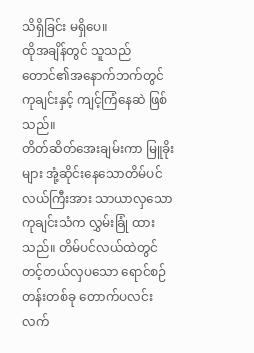သိရှိခြင်း မရှိပေ။
ထိုအချိန်တွင် သူသည် တောင်၏အနောက်ဘက်တွင် ကုချင်းနှင့် ကျင့်ကြံနေဆဲ ဖြစ်သည်။
တိတ်ဆိတ်အေးချမ်းကာ မြူခိုးများ အုံ့ဆိုင်းနေသောတိမ်ပင်လယ်ကြီးအား သာယာလှသော ကုချင်းသံက လွှမ်းခြုံ ထားသည်။ တိမ်ပင်လယ်ထဲတွင် တင့်တယ်လှပသော ရောင်စဉ်တန်းတစ်ခု တောက်ပလင်းလက်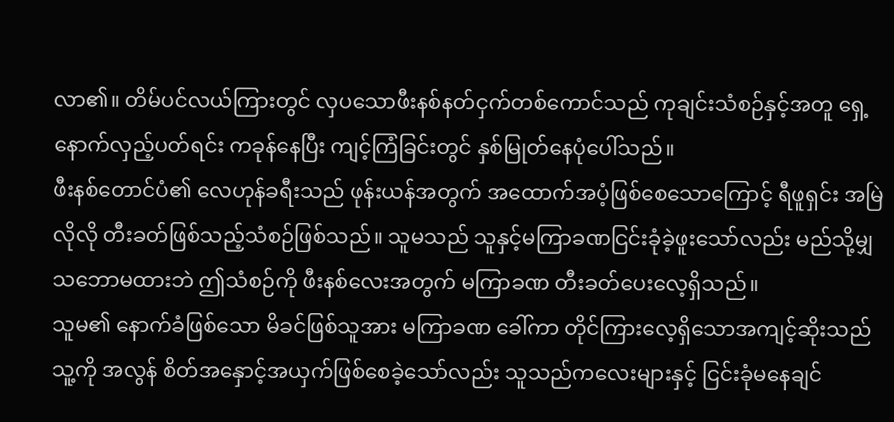လာ၏။ တိမ်ပင်လယ်ကြားတွင် လှပသောဖီးနစ်နတ်ငှက်တစ်ကောင်သည် ကုချင်းသံစဉ်နှင့်အတူ ရှေ့နောက်လှည့်ပတ်ရင်း ကခုန်နေပြီး ကျင့်ကြံခြင်းတွင် နှစ်မြုတ်နေပုံပေါ်သည်။
ဖီးနစ်တောင်ပံ၏ လေဟုန်ခရီးသည် ဖုန်းယန်အတွက် အထောက်အပံ့ဖြစ်စေသောကြောင့် ရီဖူရှင်း အမြဲလိုလို တီးခတ်ဖြစ်သည့်သံစဉ်ဖြစ်သည်။ သူမသည် သူနှင့်မကြာခဏငြင်းခုံခဲ့ဖူးသော်လည်း မည်သို့မျှသဘောမထားဘဲ ဤသံစဉ်ကို ဖီးနစ်လေးအတွက် မကြာခဏ တီးခတ်ပေးလေ့ရှိသည်။
သူမ၏ နောက်ခံဖြစ်သော မိခင်ဖြစ်သူအား မကြာခဏ ခေါ်ကာ တိုင်ကြားလေ့ရှိသောအကျင့်ဆိုးသည် သူ့ကို အလွန် စိတ်အနှောင့်အယှက်ဖြစ်စေခဲ့သော်လည်း သူသည်ကလေးများနှင့် ငြင်းခုံမနေချင်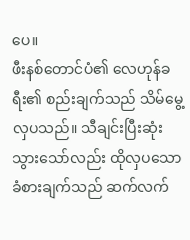ပေ။
ဖီးနစ်တောင်ပံ၏ လေဟုန်ခရီး၏ စည်းချက်သည် သိမ်မွေ့လှပသည်။ သီချင်းပြီးဆုံးသွားသော်လည်း ထိုလှပသော ခံစားချက်သည် ဆက်လက်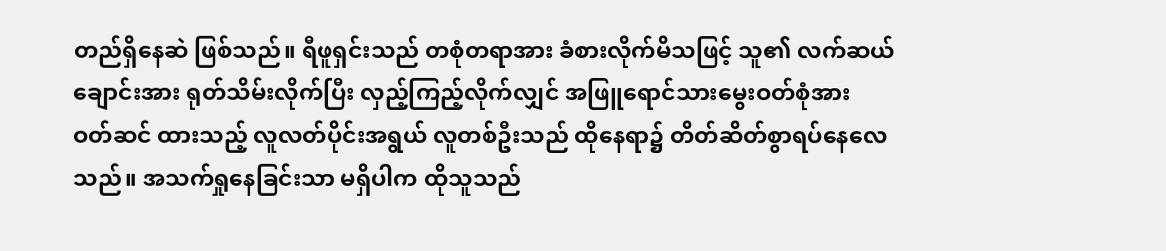တည်ရှိနေဆဲ ဖြစ်သည်။ ရီဖူရှင်းသည် တစုံတရာအား ခံစားလိုက်မိသဖြင့် သူ၏ လက်ဆယ်ချောင်းအား ရုတ်သိမ်းလိုက်ပြီး လှည့်ကြည့်လိုက်လျှင် အဖြူရောင်သားမွေးဝတ်စုံအား ဝတ်ဆင် ထားသည့် လူလတ်ပိုင်းအရွယ် လူတစ်ဦးသည် ထိုနေရာ၌ တိတ်ဆိတ်စွာရပ်နေလေသည်။ အသက်ရှုနေခြင်းသာ မရှိပါက ထိုသူသည်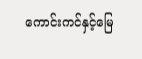ကောင်းကင်နှင့်မြေ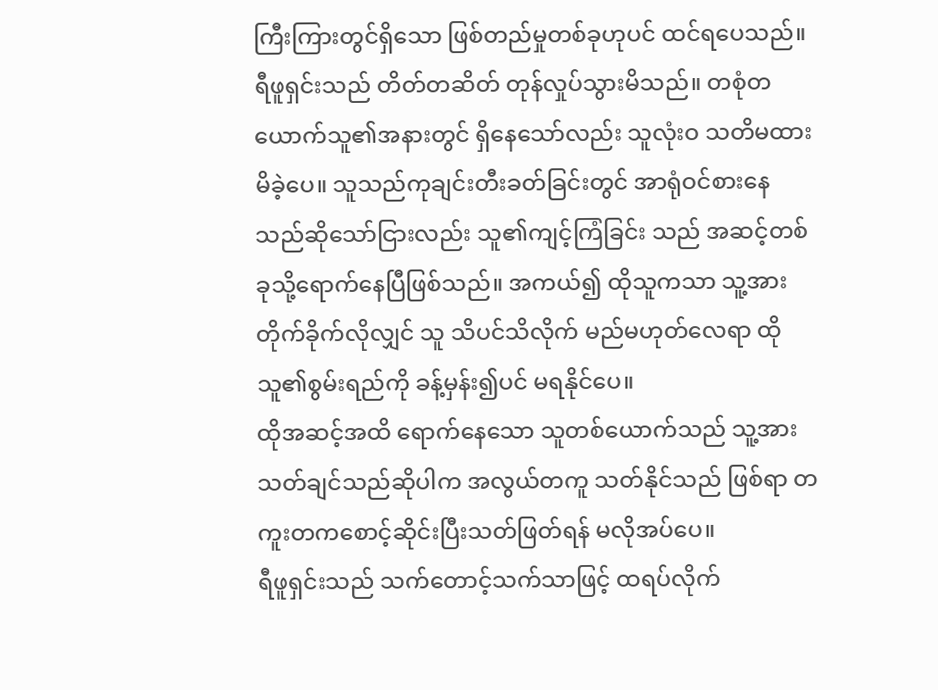ကြီးကြားတွင်ရှိသော ဖြစ်တည်မှုတစ်ခုဟုပင် ထင်ရပေသည်။
ရီဖူရှင်းသည် တိတ်တဆိတ် တုန်လှုပ်သွားမိသည်။ တစုံတယောက်သူ၏အနားတွင် ရှိနေသော်လည်း သူလုံးဝ သတိမထားမိခဲ့ပေ။ သူသည်ကုချင်းတီးခတ်ခြင်းတွင် အာရုံဝင်စားနေသည်ဆိုသော်ငြားလည်း သူ၏ကျင့်ကြံခြင်း သည် အဆင့်တစ်ခုသို့ရောက်နေပြီဖြစ်သည်။ အကယ်၍ ထိုသူကသာ သူ့အား တိုက်ခိုက်လိုလျှင် သူ သိပင်သိလိုက် မည်မဟုတ်လေရာ ထိုသူ၏စွမ်းရည်ကို ခန့်မှန်း၍ပင် မရနိုင်ပေ။
ထိုအဆင့်အထိ ရောက်နေသော သူတစ်ယောက်သည် သူ့အားသတ်ချင်သည်ဆိုပါက အလွယ်တကူ သတ်နိုင်သည် ဖြစ်ရာ တကူးတကစောင့်ဆိုင်းပြီးသတ်ဖြတ်ရန် မလိုအပ်ပေ။
ရီဖူရှင်းသည် သက်တောင့်သက်သာဖြင့် ထရပ်လိုက်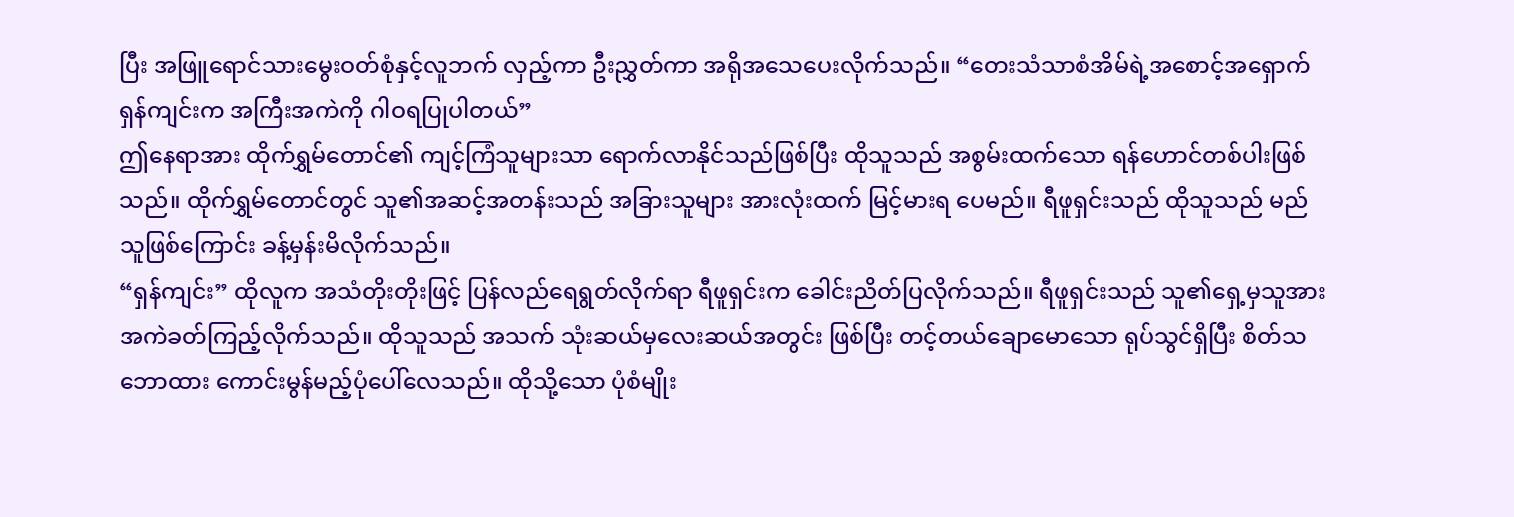ပြီး အဖြူရောင်သားမွေးဝတ်စုံနှင့်လူဘက် လှည့်ကာ ဦးညွှတ်ကာ အရိုအသေပေးလိုက်သည်။ “တေးသံသာစံအိမ်ရဲ့အစောင့်အရှောက် ရှန်ကျင်းက အကြီးအကဲကို ဂါဝရပြုပါတယ်”
ဤနေရာအား ထိုက်ရွှမ်တောင်၏ ကျင့်ကြံသူများသာ ရောက်လာနိုင်သည်ဖြစ်ပြီး ထိုသူသည် အစွမ်းထက်သော ရန်ဟောင်တစ်ပါးဖြစ်သည်။ ထိုက်ရွှမ်တောင်တွင် သူ၏အဆင့်အတန်းသည် အခြားသူများ အားလုံးထက် မြင့်မားရ ပေမည်။ ရီဖူရှင်းသည် ထိုသူသည် မည်သူဖြစ်ကြောင်း ခန့်မှန်းမိလိုက်သည်။
“ရှန်ကျင်း” ထိုလူက အသံတိုးတိုးဖြင့် ပြန်လည်ရေရွတ်လိုက်ရာ ရီဖူရှင်းက ခေါင်းညိတ်ပြလိုက်သည်။ ရီဖူရှင်းသည် သူ၏ရှေ့မှသူအား အကဲခတ်ကြည့်လိုက်သည်။ ထိုသူသည် အသက် သုံးဆယ်မှလေးဆယ်အတွင်း ဖြစ်ပြီး တင့်တယ်ချောမောသော ရုပ်သွင်ရှိပြီး စိတ်သဘောထား ကောင်းမွန်မည့်ပုံပေါ်လေသည်။ ထိုသို့သော ပုံစံမျိုး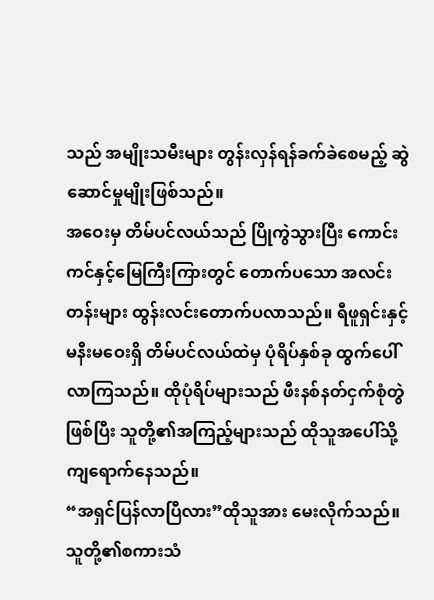သည် အမျိုးသမီးများ တွန်းလှန်ရန်ခက်ခဲစေမည့် ဆွဲဆောင်မှုမျိုးဖြစ်သည်။
အဝေးမှ တိမ်ပင်လယ်သည် ပြိုကွဲသွားပြီး ကောင်းကင်နှင့်မြေကြီးကြားတွင် တောက်ပသော အလင်းတန်းများ ထွန်းလင်းတောက်ပလာသည်။ ရီဖူရှင်းနှင့် မနီးမဝေးရှိ တိမ်ပင်လယ်ထဲမှ ပုံရိပ်နှစ်ခု ထွက်ပေါ်လာကြသည်။ ထိုပုံရိပ်များသည် ဖီးနစ်နတ်ငှက်စုံတွဲဖြစ်ပြီး သူတို့၏အကြည့်များသည် ထိုသူအပေါ်သို့ ကျရောက်နေသည်။
“အရှင်ပြန်လာပြီလား”ထိုသူအား မေးလိုက်သည်။
သူတို့၏စကားသံ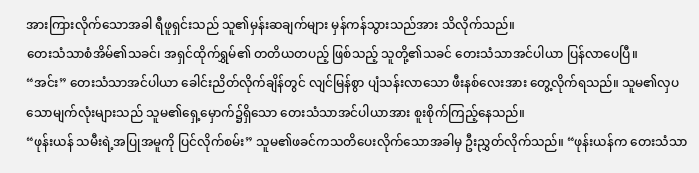အားကြားလိုက်သောအခါ ရီဖူရှင်းသည် သူ၏မှန်းဆချက်များ မှန်ကန်သွားသည်အား သိလိုက်သည်။
တေးသံသာစံအိမ်၏သခင်၊ အရှင်ထိုက်ရွှမ်၏ တတိယတပည့် ဖြစ်သည့် သူတို့၏သခင် တေးသံသာအင်ပါယာ ပြန်လာပေပြီ။
“အင်း” တေးသံသာအင်ပါယာ ခေါင်းညိတ်လိုက်ချိန်တွင် လျင်မြန်စွာ ပျံသန်းလာသော ဖီးနစ်လေးအား တွေ့လိုက်ရသည်။ သူမ၏လှပသောမျက်လုံးများသည် သူမ၏ရှေ့မှောက်၌ရှိသော တေးသံသာအင်ပါယာအား စူးစိုက်ကြည့်နေသည်။
“ဖုန်းယန် သမီးရဲ့အပြုအမူကို ပြင်လိုက်စမ်း” သူမ၏ဖခင်ကသတိပေးလိုက်သောအခါမှ ဦးညွှတ်လိုက်သည်။ “ဖုန်းယန်က တေးသံသာ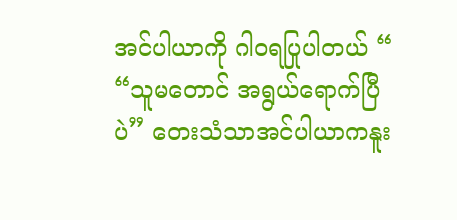အင်ပါယာကို ဂါဝရပြုပါတယ် “
“သူမတောင် အရွယ်ရောက်ပြီပဲ” တေးသံသာအင်ပါယာကနူး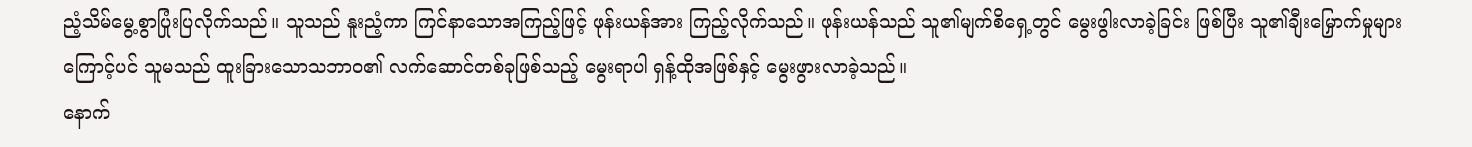ညံ့သိမ်မွေ့စွာပြုံးပြလိုက်သည်။ သူသည် နူးညံ့ကာ ကြင်နာသောအကြည့်ဖြင့် ဖုန်းယန်အား ကြည့်လိုက်သည်။ ဖုန်းယန်သည် သူ၏မျက်စိရှေ့တွင် မွေးဖွါးလာခဲ့ခြင်း ဖြစ်ပြီး သူ၏ချီးမြှောက်မှုများကြောင့်ပင် သူမသည် ထူးခြားသောသဘာဝ၏ လက်ဆောင်တစ်ခုဖြစ်သည့် မွေးရာပါ ရှန့်ထိုအဖြစ်နှင့် မွေးဖွားလာခဲ့သည်။
နောက်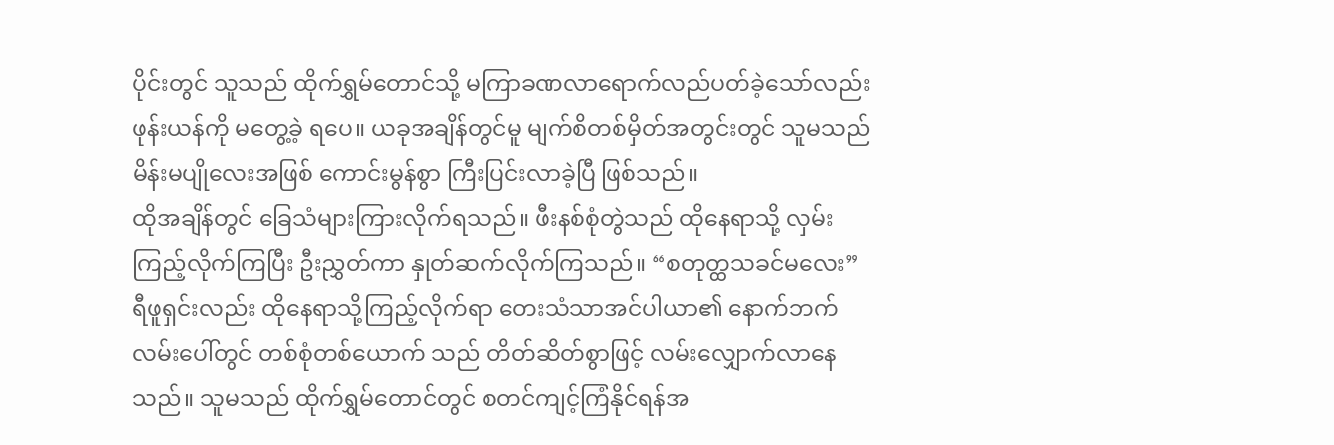ပိုင်းတွင် သူသည် ထိုက်ရွှမ်တောင်သို့ မကြာခဏလာရောက်လည်ပတ်ခဲ့သော်လည်း ဖုန်းယန်ကို မတွေ့ခဲ့ ရပေ။ ယခုအချိန်တွင်မူ မျက်စိတစ်မှိတ်အတွင်းတွင် သူမသည် မိန်းမပျိုလေးအဖြစ် ကောင်းမွန်စွာ ကြီးပြင်းလာခဲ့ပြီ ဖြစ်သည်။
ထိုအချိန်တွင် ခြေသံများကြားလိုက်ရသည်။ ဖီးနစ်စုံတွဲသည် ထိုနေရာသို့ လှမ်းကြည့်လိုက်ကြပြီး ဦးညွှတ်ကာ နှုတ်ဆက်လိုက်ကြသည်။ “စတုတ္ထသခင်မလေး”
ရီဖူရှင်းလည်း ထိုနေရာသို့ကြည့်လိုက်ရာ တေးသံသာအင်ပါယာ၏ နောက်ဘက်လမ်းပေါ်တွင် တစ်စုံတစ်ယောက် သည် တိတ်ဆိတ်စွာဖြင့် လမ်းလျှောက်လာနေသည်။ သူမသည် ထိုက်ရွှမ်တောင်တွင် စတင်ကျင့်ကြံနိုင်ရန်အ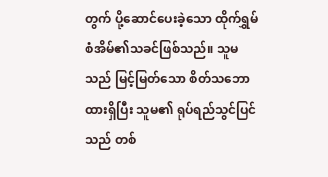တွက် ပို့ဆောင်ပေးခဲ့သော ထိုက်ရွှမ်စံအိမ်၏သခင်ဖြစ်သည်။ သူမသည် မြင့်မြတ်သော စိတ်သဘောထားရှိပြီး သူမ၏ ရုပ်ရည်သွင်ပြင်သည် တစ်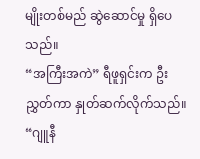မျိုးတစ်မည် ဆွဲဆောင်မှု ရှိပေသည်။
“အကြီးအကဲ” ရီဖူရှင်းက ဦးညွှတ်ကာ နှုတ်ဆက်လိုက်သည်။
“ဂျူနီ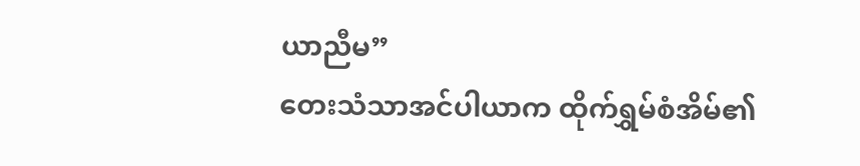ယာညီမ”
တေးသံသာအင်ပါယာက ထိုက်ရွှမ်စံအိမ်၏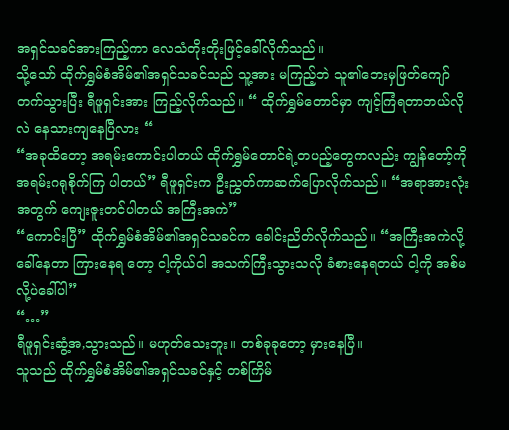အရှင်သခင်အားကြည့်ကာ လေသံတိုးတိုးဖြင့်ခေါ်လိုက်သည်။
သို့သော် ထိုက်ရွှမ်စံအိမ်၏အရှင်သခင်သည် သူ့အား မကြည့်ဘဲ သူ၏ဘေးမှဖြတ်ကျော်တက်သွားပြီး ရီဖူရှင်းအား ကြည့်လိုက်သည်။ “ ထိုက်ရွှမ်တောင်မှာ ကျင့်ကြံရတာဘယ်လိုလဲ နေသားကျနေပြီလား “
“အခုထိတော့ အရမ်းကောင်းပါတယ် ထိုက်ရွှမ်တောင်ရဲ့တပည့်တွေကလည်း ကျွန်တော့်ကို အရမ်းဂရုစိုက်ကြ ပါတယ်” ရီဖူရှင်းက ဦးညွှတ်ကာဆက်ပြောလိုက်သည်။ “အရာအားလုံးအတွက် ကျေးဇူးတင်ပါတယ် အကြီးအကဲ”
“ကောင်းပြီ” ထိုက်ရွှမ်စံအိမ်၏အရှင်သခင်က ခေါင်းညိတ်လိုက်သည်။ “အကြီးအကဲလို့ခေါ်နေတာ ကြားနေရ တော့ ငါ့ကိုယ်ငါ အသက်ကြီးသွားသလို ခံစားနေရတယ် ငါ့ကို အစ်မလို့ပဲခေါ်ပါ”
“…”
ရီဖူရှင်းဆွံ့အ,သွားသည်။ မဟုတ်သေးဘူး။ တစ်ခုခုတော့ မှားနေပြီ။
သူသည် ထိုက်ရွှမ်စံအိမ်၏အရှင်သခင်နှင့် တစ်ကြိမ်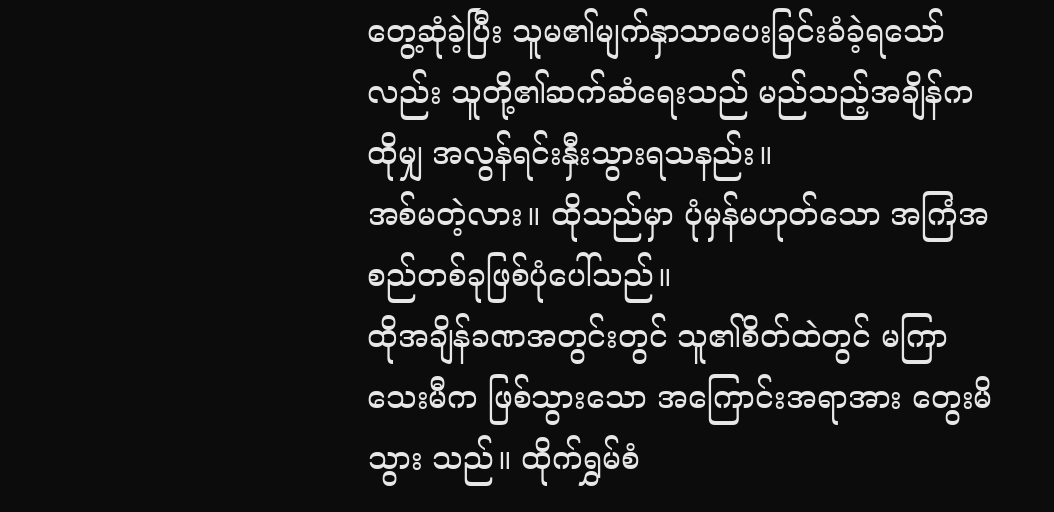တွေ့ဆုံခဲ့ပြီး သူမ၏မျက်နှာသာပေးခြင်းခံခဲ့ရသော်လည်း သူတို့၏ဆက်ဆံရေးသည် မည်သည့်အချိန်က ထိုမျှ အလွန်ရင်းနှီးသွားရသနည်း။
အစ်မတဲ့လား။ ထိုသည်မှာ ပုံမှန်မဟုတ်သော အကြံအစည်တစ်ခုဖြစ်ပုံပေါ်သည်။
ထိုအချိန်ခဏအတွင်းတွင် သူ၏စိတ်ထဲတွင် မကြာသေးမီက ဖြစ်သွားသော အကြောင်းအရာအား တွေးမိသွား သည်။ ထိုက်ရွှမ်စံ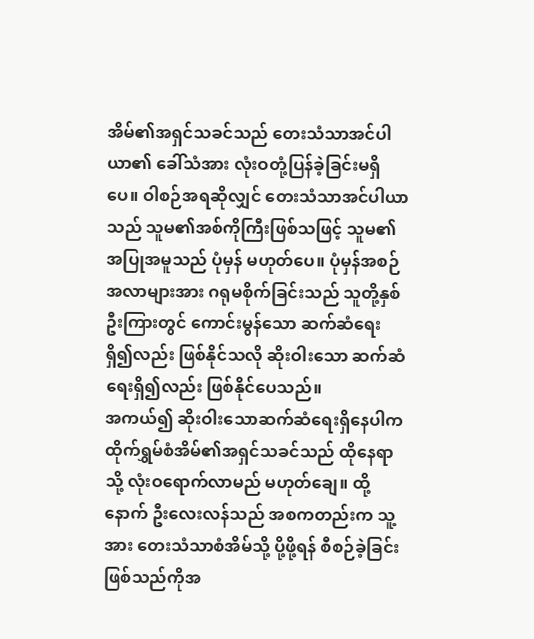အိမ်၏အရှင်သခင်သည် တေးသံသာအင်ပါယာ၏ ခေါ်သံအား လုံးဝတုံ့ပြန်ခဲ့ခြင်းမရှိပေ။ ဝါစဉ်အရဆိုလျှင် တေးသံသာအင်ပါယာသည် သူမ၏အစ်ကိုကြီးဖြစ်သဖြင့် သူမ၏အပြုအမူသည် ပုံမှန် မဟုတ်ပေ။ ပုံမှန်အစဉ်အလာများအား ဂရုမစိုက်ခြင်းသည် သူတို့နှစ်ဦးကြားတွင် ကောင်းမွန်သော ဆက်ဆံရေး ရှိ၍လည်း ဖြစ်နိုင်သလို ဆိုးဝါးသော ဆက်ဆံရေးရှိ၍လည်း ဖြစ်နိုင်ပေသည်။
အကယ်၍ ဆိုးဝါးသောဆက်ဆံရေးရှိနေပါက ထိုက်ရွှမ်စံအိမ်၏အရှင်သခင်သည် ထိုနေရာသို့ လုံးဝရောက်လာမည် မဟုတ်ချေ။ ထို့နောက် ဦးလေးလန်သည် အစကတည်းက သူ့အား တေးသံသာစံအိမ်သို့ ပို့ဖို့ရန် စီစဉ်ခဲ့ခြင်း ဖြစ်သည်ကိုအ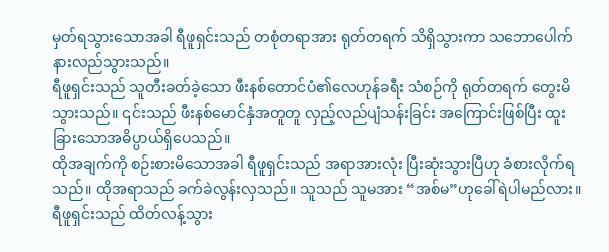မှတ်ရသွားသောအခါ ရီဖူရှင်းသည် တစုံတရာအား ရုတ်တရက် သိရှိသွားကာ သဘောပေါက် နားလည်သွားသည်။
ရီဖူရှင်းသည် သူတီးခတ်ခဲ့သော ဖီးနစ်တောင်ပံ၏လေဟုန်ခရီး သံစဉ်ကို ရုတ်တရက် တွေးမိသွားသည်။ ၎င်းသည် ဖီးနစ်မောင်နှံအတူတူ လှည့်လည်ပျံသန်းခြင်း အကြောင်းဖြစ်ပြီး ထူးခြားသောအဓိပ္ပာယ်ရှိပေသည်။
ထိုအချက်ကို စဉ်းစားမိသောအခါ ရီဖူရှင်းသည် အရာအားလုံး ပြီးဆုံးသွားပြီဟု ခံစားလိုက်ရသည်။ ထိုအရာသည် ခက်ခဲလွန်းလှသည်။ သူသည် သူမအား “အစ်မ”ဟုခေါ်ရဲပါမည်လား။
ရီဖူရှင်းသည် ထိတ်လန့်သွား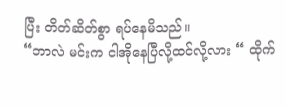ပြီး တိတ်ဆိတ်စွာ ရပ်နေမိသည်။
“ဘာလဲ မင်းက ငါအိုနေပြီလို့ထင်လို့လား “ ထိုက်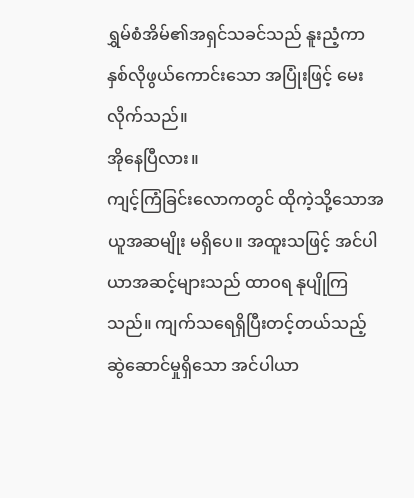ရွှမ်စံအိမ်၏အရှင်သခင်သည် နူးညံ့ကာ နှစ်လိုဖွယ်ကောင်းသော အပြုံးဖြင့် မေးလိုက်သည်။
အိုနေပြီလား။
ကျင့်ကြံခြင်းလောကတွင် ထိုကဲ့သို့သောအယူအဆမျိုး မရှိပေ။ အထူးသဖြင့် အင်ပါယာအဆင့်များသည် ထာဝရ နုပျိုကြသည်။ ကျက်သရေရှိပြီးတင့်တယ်သည့် ဆွဲဆောင်မှုရှိသော အင်ပါယာ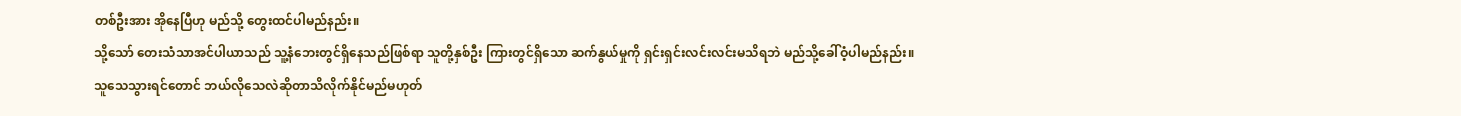တစ်ဦးအား အိုနေပြီဟု မည်သို့ တွေးထင်ပါမည်နည်း။
သို့သော် တေးသံသာအင်ပါယာသည် သူ့နံဘေးတွင်ရှိနေသည်ဖြစ်ရာ သူတို့နှစ်ဦး ကြားတွင်ရှိသော ဆက်နွယ်မှုကို ရှင်းရှင်းလင်းလင်းမသိရဘဲ မည်သို့ခေါ်ဝံ့ပါမည်နည်း။
သူသေသွားရင်တောင် ဘယ်လိုသေလဲဆိုတာသိလိုက်နိုင်မည်မဟုတ်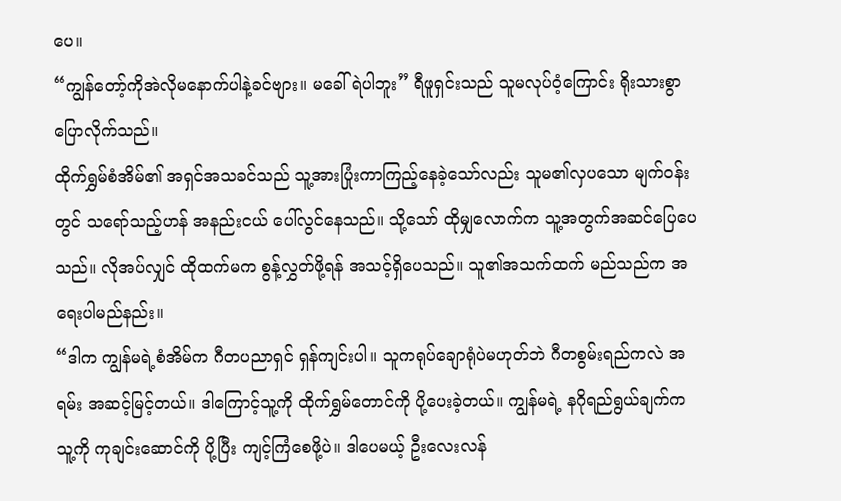ပေ။
“ကျွန်တော့်ကိုအဲလိုမနောက်ပါနဲ့ခင်ဗျား။ မခေါ်ရဲပါဘူး” ရီဖူရှင်းသည် သူမလုပ်ဝံ့ကြောင်း ရိုးသားစွာပြောလိုက်သည်။
ထိုက်ရွှမ်စံအိမ်၏ အရှင်အသခင်သည် သူ့အားပြုံးကာကြည့်နေခဲ့သော်လည်း သူမ၏လှပသော မျက်ဝန်းတွင် သရော်သည့်ဟန် အနည်းငယ် ပေါ်လွင်နေသည်။ သို့သော် ထိုမျှလောက်က သူ့အတွက်အဆင်ပြေပေသည်။ လိုအပ်လျှင် ထိုထက်မက စွန့်လွှတ်ဖို့ရန် အသင့်ရှိပေသည်။ သူ၏အသက်ထက် မည်သည်က အရေးပါမည်နည်း။
“ဒါက ကျွန်မရဲ့စံအိမ်က ဂီတပညာရှင် ရှန်ကျင်းပါ။ သူကရုပ်ချောရုံပဲမဟုတ်ဘဲ ဂီတစွမ်းရည်ကလဲ အရမ်း အဆင့်မြင့်တယ်။ ဒါကြောင့်သူ့ကို ထိုက်ရွှမ်တောင်ကို ပို့ပေးခဲ့တယ်။ ကျွန်မရဲ့ နဂိုရည်ရွယ်ချက်ကသူ့ကို ကုချင်းဆောင်ကို ပို့ပြီး ကျင့်ကြံစေဖို့ပဲ။ ဒါပေမယ့် ဦးလေးလန်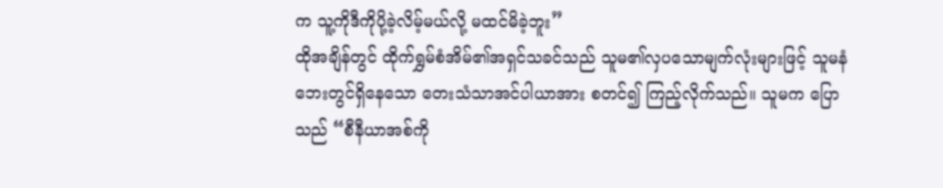က သူ့ကိုဒီကိုပို့ခဲ့လိမ့်မယ်လို့ မထင်မိခဲ့ဘူး”
ထိုအချိန်တွင် ထိုက်ရွှမ်စံအိမ်၏အရှင်သခင်သည် သူမ၏လှပသောမျက်လုံးများဖြင့် သူမနံဘေးတွင်ရှိနေသော တေးသံသာအင်ပါယာအား စတင်၍ ကြည့်လိုက်သည်။ သူမက ပြောသည် “စီနီယာအစ်ကို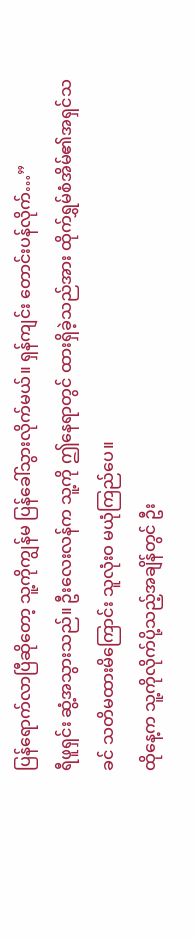ပြန်ရောက်လာပြီဆိုတော့ သူ့ကိုကျွန်မ ပြန်ခေါ်သွားလိုက်မယ်။ ရှန်ကျင်း တောင်းပန်လိုက်…”
ရီဖူရှင်း ဆွံ့အသွားသည်။ ဦးလေးလန်က သူ့ကို ဤနေရာတွင် ထားရှိခဲ့သည်အား ထိုက်ရွှမ်စံအိမ်၏အရှင်သခင် သတိမထားမိကြောင်း သူလုံးဝ မယုံကြည်ပေ။
ထိုနေ့က သူ့ကိုလိုက်ပို့သည့်အချိန်တွင် ဦး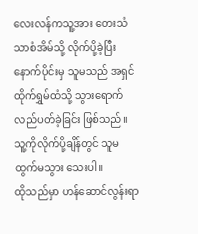လေးလန်ကသူ့အား တေးသံသာစံအိမ်သို့ လိုက်ပို့ခဲ့ပြီးနောက်ပိုင်းမှ သူမသည် အရှင်ထိုက်ရွှမ်ထံသို့ သွားရောက်လည်ပတ်ခဲ့ခြင်း ဖြစ်သည်။ သူ့ကိုလိုက်ပို့ချိန်တွင် သူမ ထွက်မသွား သေးပါ။
ထိုသည်မှာ ဟန်ဆောင်လွန်းရာ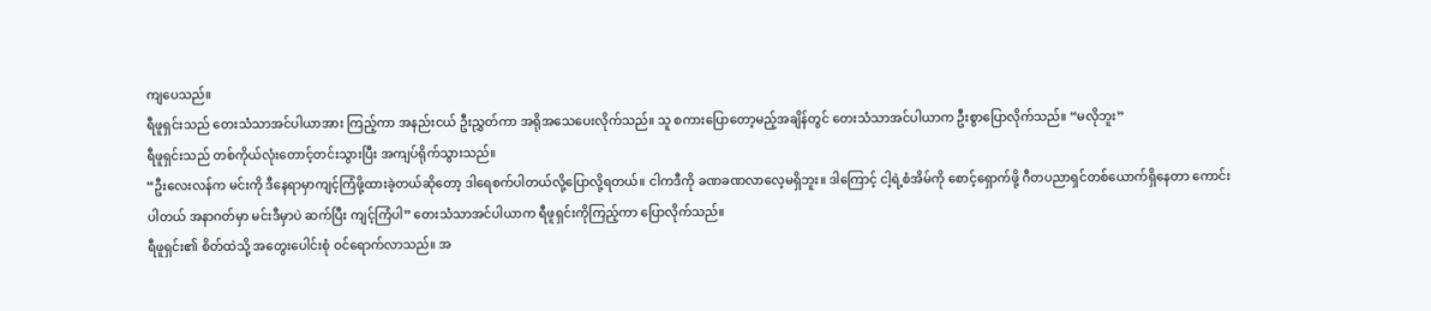ကျပေသည်။
ရီဖူရှင်းသည် တေးသံသာအင်ပါယာအား ကြည့်ကာ အနည်းငယ် ဦးညွှတ်ကာ အရိုအသေပေးလိုက်သည်။ သူ စကားပြောတော့မည့်အချိန်တွင် တေးသံသာအင်ပါယာက ဦးစွာပြောလိုက်သည်။ “မလိုဘူး”
ရီဖူရှင်းသည် တစ်ကိုယ်လုံးတောင့်တင်းသွားပြီး အကျပ်ရိုက်သွားသည်။
“ဦးလေးလန်က မင်းကို ဒီနေရာမှာကျင့်ကြံဖို့ထားခဲ့တယ်ဆိုတော့ ဒါရေစက်ပါတယ်လို့ပြောလို့ရတယ်။ ငါကဒီကို ခဏခဏလာလေ့မရှိဘူး။ ဒါကြောင့် ငါ့ရဲ့စံအိမ်ကို စောင့်ရှောက်ဖို့ ဂီတပညာရှင်တစ်ယောက်ရှိနေတာ ကောင်းပါတယ် အနာဂတ်မှာ မင်းဒီမှာပဲ ဆက်ပြီး ကျင့်ကြံပါ” တေးသံသာအင်ပါယာက ရီဖူရှင်းကိုကြည့်ကာ ပြောလိုက်သည်။
ရီဖူရှင်း၏ စိတ်ထဲသို့ အတွေးပေါင်းစုံ ဝင်ရောက်လာသည်။ အ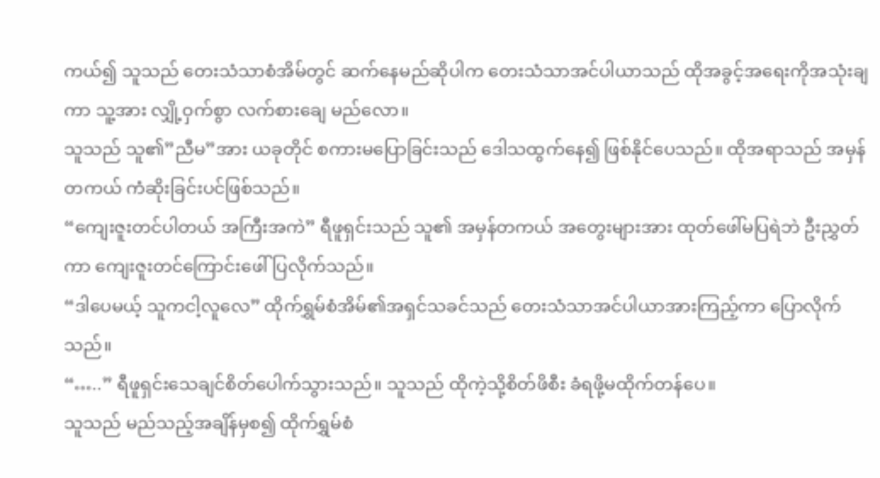ကယ်၍ သူသည် တေးသံသာစံအိမ်တွင် ဆက်နေမည်ဆိုပါက တေးသံသာအင်ပါယာသည် ထိုအခွင့်အရေးကိုအသုံးချကာ သူ့အား လျှို့ဝှက်စွာ လက်စားချေ မည်လော။
သူသည် သူ၏”ညီမ”အား ယခုတိုင် စကားမပြောခြင်းသည် ဒေါသထွက်နေ၍ ဖြစ်နိုင်ပေသည်။ ထိုအရာသည် အမှန်တကယ် ကံဆိုးခြင်းပင်ဖြစ်သည်။
“ကျေးဇူးတင်ပါတယ် အကြီးအကဲ” ရီဖူရှင်းသည် သူ၏ အမှန်တကယ် အတွေးများအား ထုတ်ဖေါ်မပြရဲဘဲ ဦးညွှတ်ကာ ကျေးဇူးတင်ကြောင်းဖေါ်ပြလိုက်သည်။
“ဒါပေမယ့် သူကငါ့လူလေ” ထိုက်ရွှမ်စံအိမ်၏အရှင်သခင်သည် တေးသံသာအင်ပါယာအားကြည့်ကာ ပြောလိုက် သည်။
“…..” ရီဖူရှင်းသေချင်စိတ်ပေါက်သွားသည်။ သူသည် ထိုကဲ့သို့စိတ်ဖိစီး ခံရဖို့မထိုက်တန်ပေ။
သူသည် မည်သည့်အချိန်မှစ၍ ထိုက်ရွှမ်စံ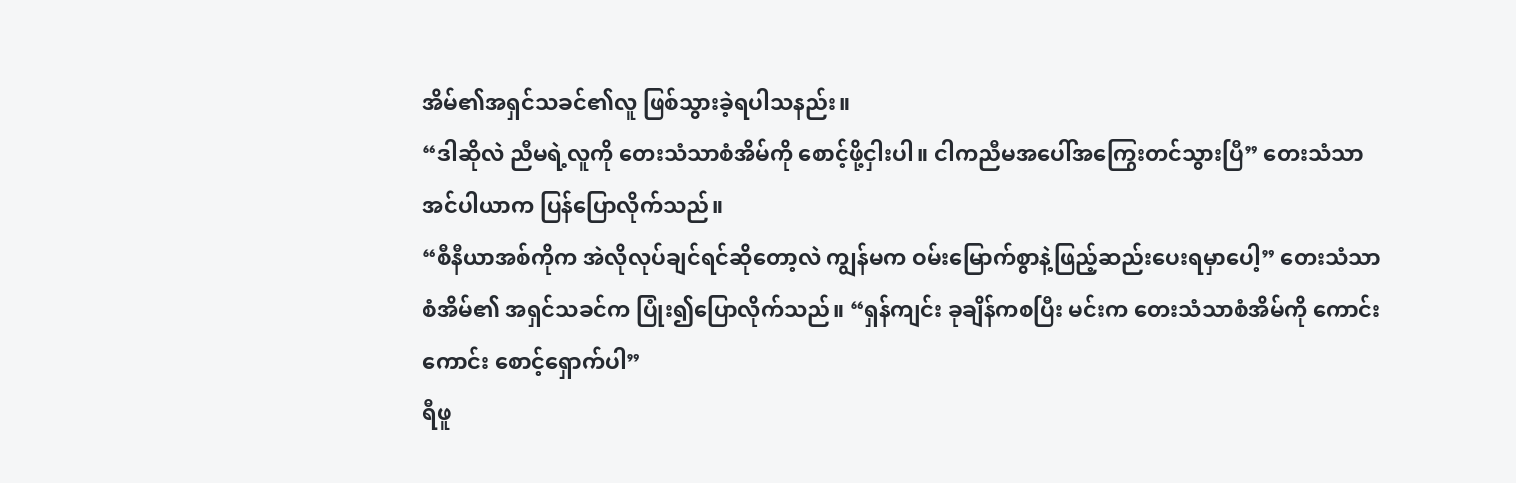အိမ်၏အရှင်သခင်၏လူ ဖြစ်သွားခဲ့ရပါသနည်း။
“ဒါဆိုလဲ ညီမရဲ့လူကို တေးသံသာစံအိမ်ကို စောင့်ဖို့ငှါးပါ။ ငါကညီမအပေါ်အကြွေးတင်သွားပြီ” တေးသံသာ အင်ပါယာက ပြန်ပြောလိုက်သည်။
“စီနီယာအစ်ကိုက အဲလိုလုပ်ချင်ရင်ဆိုတော့လဲ ကျွန်မက ဝမ်းမြောက်စွာနဲ့ဖြည့်ဆည်းပေးရမှာပေါ့” တေးသံသာ စံအိမ်၏ အရှင်သခင်က ပြုံး၍ပြောလိုက်သည်။ “ရှန်ကျင်း ခုချိန်ကစပြီး မင်းက တေးသံသာစံအိမ်ကို ကောင်းကောင်း စောင့်ရှောက်ပါ”
ရီဖူ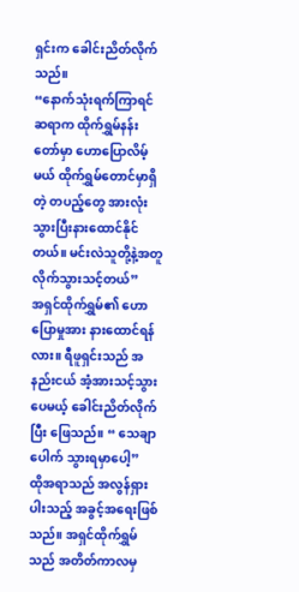ရှင်းက ခေါင်းညိတ်လိုက်သည်။
“နောက်သုံးရက်ကြာရင် ဆရာက ထိုက်ရွှမ်နန်းတော်မှာ ဟောပြောလိမ့်မယ် ထိုက်ရွှမ်တောင်မှာရှိတဲ့ တပည့်တွေ အားလုံးသွားပြီးနားထောင်နိုင်တယ်။ မင်းလဲသူတို့နဲ့အတူ လိုက်သွားသင့်တယ်”
အရှင်ထိုက်ရွှမ်၏ ဟောပြောမှုအား နားထောင်ရန်လား။ ရီဖူရှင်းသည် အနည်းငယ် အံ့အားသင့်သွားပေမယ့် ခေါင်းညိတ်လိုက်ပြီး ဖြေသည်။ “ သေချာပေါက် သွားရမှာပေါ့”
ထိုအရာသည် အလွန်ရှားပါးသည့် အခွင့်အရေးဖြစ်သည်။ အရှင်ထိုက်ရွှမ်သည် အတိတ်ကာလမှ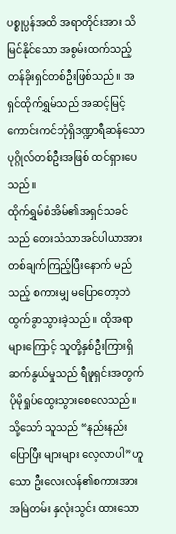ပစ္စုပ္ပန်အထိ အရာတိုင်းအား သိမြင်နိုင်သော အစွမ်းထက်သည့် တန်ခိုးရှင်တစ်ဦးဖြစ်သည်။ အရှင်ထိုက်ရွှမ်သည် အဆင့်မြင့် ကောင်းကင်ဘုံရှိဒဏ္ဍာရီဆန်သော ပုဂ္ဂိုလ်တစ်ဦးအဖြစ် ထင်ရှားပေသည်။
ထိုက်ရွှမ်စံအိမ်၏အရှင်သခင်သည် တေးသံသာအင်ပါယာအား တစ်ချက်ကြည့်ပြီးနောက် မည်သည့် စကားမျှ မပြောတော့ဘဲ ထွက်ခွာသွားခဲ့သည်။ ထိုအရာများကြောင့် သူတို့နှစ်ဦးကြားရှိ ဆက်နွယ်မှုသည် ရီဖူရှင်းအတွက် ပိုမိုရှုပ်ထွေးသွားစေလေသည်။
သို့သော် သူသည် “နည်းနည်းပြောပြီး များများ လေ့လာပါ”ဟူသော ဦးလေးလန်၏စကားအား အမြဲတမ်း နှလုံးသွင်း ထားသော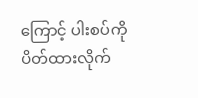ကြောင့် ပါးစပ်ကို ပိတ်ထားလိုက်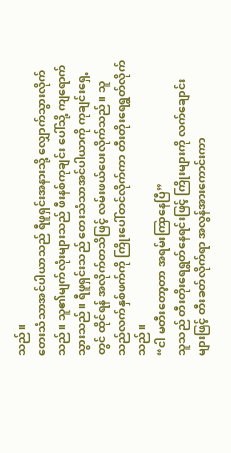သည်။
တေးသံသာအင်ပါယာသည် ရီဖူရှင်းအနားသို့ လျှောက်သွားလိုက်သည်။ သူ၏မျက်လုံးများသည် ဖီးနစ်ကုချင်း ပေါ်သို့ ကျရောက်သွားသည်။ ရီဖူရှင်းသည် တေးသံသာအင်ပါယာကို ကုချင်းရှေ့တွင် ထိုင်ရန် အလိုက်တသိဖြင့် လမ်းဖယ်ပေးလိုက်သည်။ သူသည်လက်နှစ်ဖက်ကို ကြိုးပေါ်တင်လိုက်ကာ တီးတိုးရေရွတ်လိုက်သည်။
“ငါ မတီးတော့တာ အရမ်းကြာနေပြီ”
သူသည် တီးတိုးရေရွတ်နေရင်းဖြင့် ကြိုးများကို လက်ချောင်းများဖြင့် တီးခတ်လိုက်ရာ အလွန်အားကောင်းကာ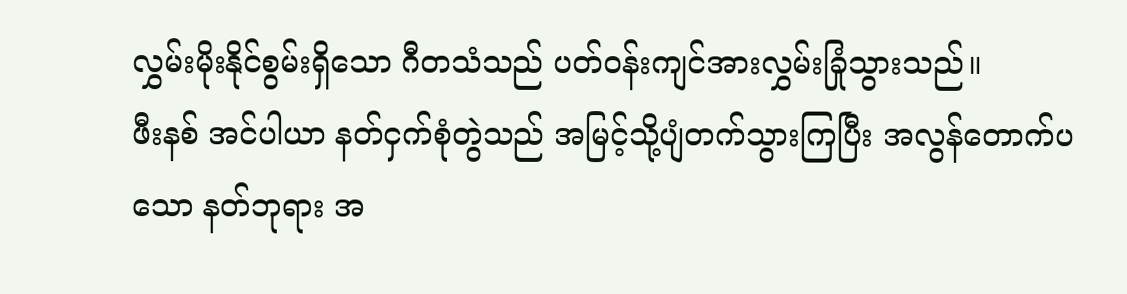လွှမ်းမိုးနိုင်စွမ်းရှိသော ဂီတသံသည် ပတ်ဝန်းကျင်အားလွှမ်းခြုံသွားသည်။
ဖီးနစ် အင်ပါယာ နတ်ငှက်စုံတွဲသည် အမြင့်သို့ပျံတက်သွားကြပြီး အလွန်တောက်ပသော နတ်ဘုရား အ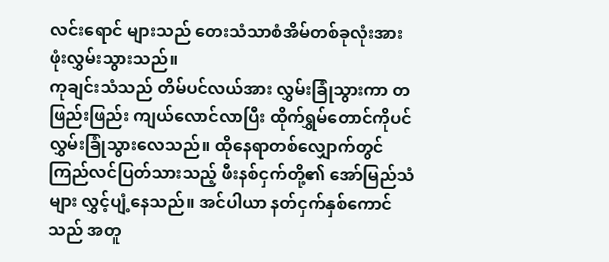လင်းရောင် များသည် တေးသံသာစံအိမ်တစ်ခုလုံးအား ဖုံးလွှမ်းသွားသည်။
ကုချင်းသံသည် တိမ်ပင်လယ်အား လွှမ်းခြုံသွားကာ တဖြည်းဖြည်း ကျယ်လောင်လာပြီး ထိုက်ရွှမ်တောင်ကိုပင် လွှမ်းခြုံသွားလေသည်။ ထိုနေရာတစ်လျှောက်တွင် ကြည်လင်ပြတ်သားသည့် ဖီးနစ်ငှက်တို့၏ အော်မြည်သံများ လွှင့်ပျံ့နေသည်။ အင်ပါယာ နတ်ငှက်နှစ်ကောင်သည် အတူ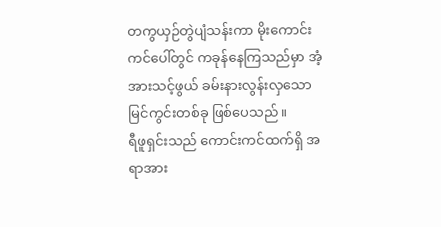တကွယှဉ်တွဲပျံသန်းကာ မိုးကောင်းကင်ပေါ်တွင် ကခုန်နေကြသည်မှာ အံ့အားသင့်ဖွယ် ခမ်းနားလွန်းလှသောမြင်ကွင်းတစ်ခု ဖြစ်ပေသည်။
ရီဖူရှင်းသည် ကောင်းကင်ထက်ရှိ အရာအား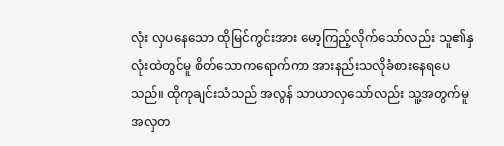လုံး လှပနေသော ထိုမြင်ကွင်းအား မော့ကြည့်လိုက်သော်လည်း သူ၏နှလုံးထဲတွင်မူ စိတ်သောကရောက်ကာ အားနည်းသလိုခံစားနေရပေသည်။ ထိုကုချင်းသံသည် အလွန် သာယာလှသော်လည်း သူ့အတွက်မူ အလှတ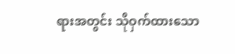ရားအတွင်း သိုဝှက်ထားသော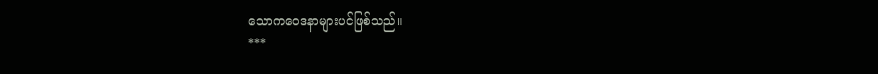သောကဝေဒနာများပင်ဖြစ်သည်။
***